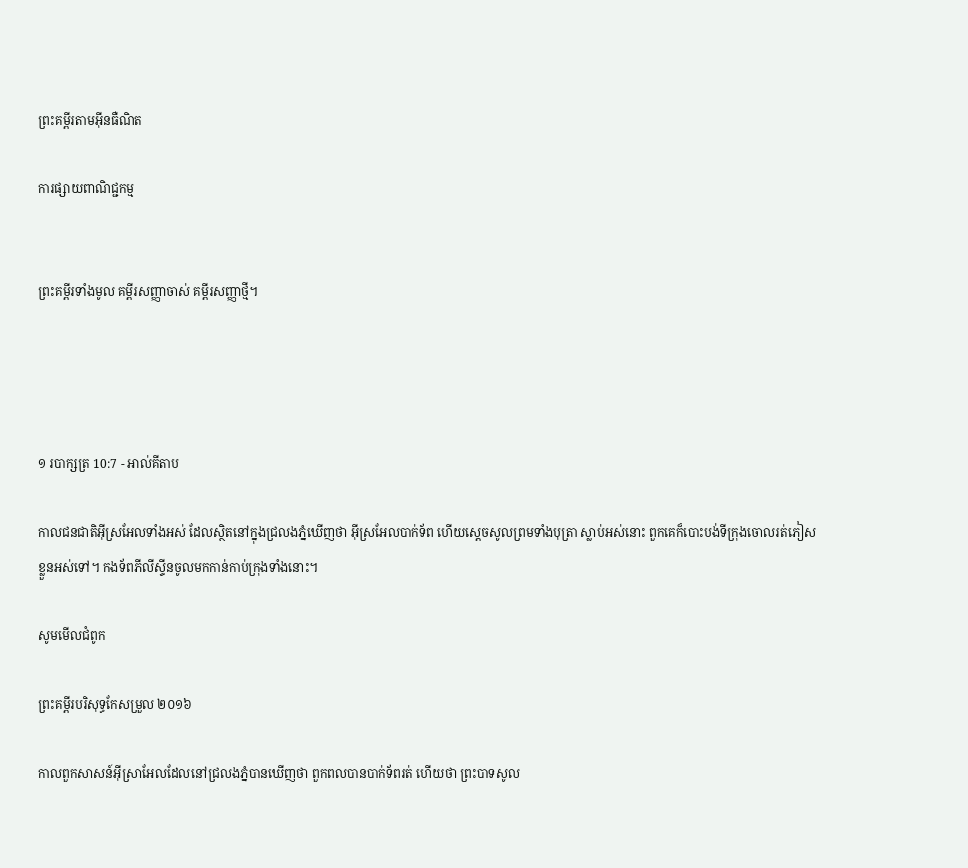ព្រះគម្ពីរតាមអ៊ីនធឺណិត

ការផ្សាយពាណិជ្ជកម្ម


ព្រះគម្ពីរទាំងមូល គម្ពីរសញ្ញាចាស់ គម្ពីរសញ្ញាថ្មី។




១ របា‌ក្សត្រ 10:7 - អាល់គីតាប

កាលជន‌ជាតិអ៊ីស្រ‌អែលទាំងអស់ ដែលស្ថិតនៅក្នុងជ្រលងភ្នំឃើញថា អ៊ីស្រ‌អែលបាក់ទ័ព ហើយស្តេចសូលព្រមទាំងបុត្រា ស្លាប់អស់នោះ ពួកគេក៏បោះបង់ទី‌ក្រុងចោលរត់ភៀសខ្លួនអស់ទៅ។ កង‌ទ័ពភីលី‌ស្ទីនចូលមកកាន់កាប់ក្រុងទាំងនោះ។

សូមមើលជំពូក

ព្រះគម្ពីរបរិសុទ្ធកែសម្រួល ២០១៦

កាលពួកសាសន៍អ៊ីស្រា‌អែលដែលនៅជ្រលងភ្នំបានឃើញថា ពួកពលបានបាក់ទ័ពរត់ ហើយថា ព្រះបាទសូល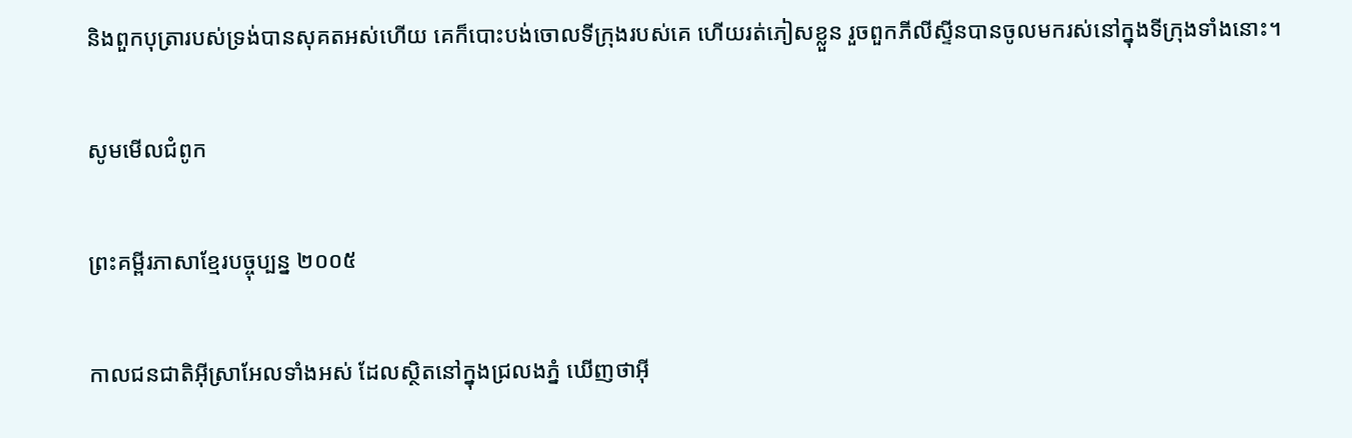និងពួកបុត្រារបស់ទ្រង់បានសុគតអស់ហើយ គេក៏បោះបង់ចោលទីក្រុងរបស់គេ ហើយរត់ភៀសខ្លួន រួចពួកភីលី‌ស្ទីនបានចូលមករស់នៅក្នុងទីក្រុងទាំងនោះ។

សូមមើលជំពូក

ព្រះគម្ពីរភាសាខ្មែរបច្ចុប្បន្ន ២០០៥

កាលជន‌ជាតិអ៊ីស្រា‌អែលទាំងអស់ ដែលស្ថិតនៅក្នុងជ្រលងភ្នំ ឃើញថាអ៊ី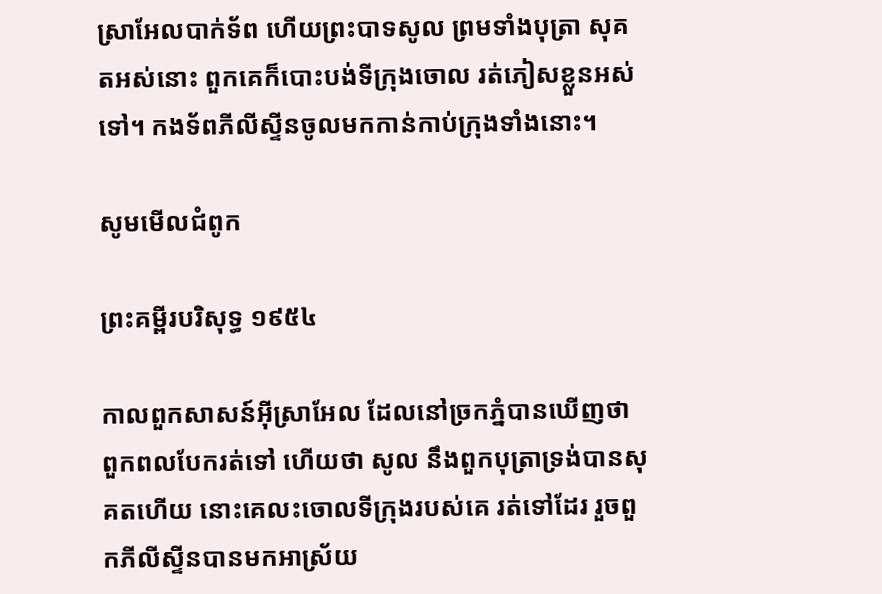ស្រា‌អែលបាក់ទ័ព ហើយព្រះ‌បាទសូល ព្រមទាំងបុត្រា សុគតអស់នោះ ពួកគេក៏បោះបង់ទីក្រុងចោល រត់ភៀសខ្លួនអស់ទៅ។ កង‌ទ័ពភីលីស្ទីនចូលមកកាន់កាប់ក្រុងទាំងនោះ។

សូមមើលជំពូក

ព្រះគម្ពីរបរិសុទ្ធ ១៩៥៤

កាលពួកសាសន៍អ៊ីស្រាអែល ដែលនៅច្រកភ្នំបានឃើញថា ពួកពលបែករត់ទៅ ហើយថា សូល នឹងពួកបុត្រាទ្រង់បានសុគតហើយ នោះគេលះចោលទីក្រុងរបស់គេ រត់ទៅដែរ រួចពួកភីលីស្ទីនបានមកអាស្រ័យ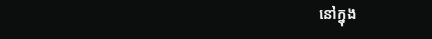នៅក្នុង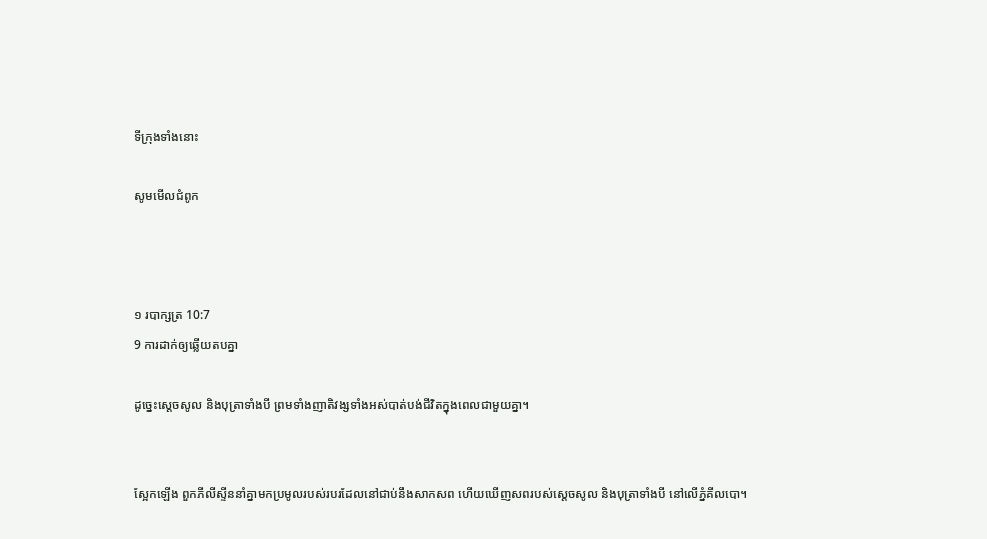ទីក្រុងទាំងនោះ

សូមមើលជំពូក



១ របា‌ក្សត្រ 10:7
9 ការដាក់ឲ្យឆ្លើយតបគ្នា

ដូច្នេះស្តេចសូល និងបុត្រាទាំងបី ព្រមទាំងញាតិវង្សទាំងអស់បាត់បង់ជីវិតក្នុងពេលជាមួយគ្នា។


ស្អែកឡើង ពួកភីលី‌ស្ទីននាំគ្នាមកប្រមូលរបស់របរដែលនៅជាប់នឹងសាក‌សព ហើយឃើញសពរបស់ស្តេចសូល និងបុត្រាទាំងបី នៅលើភ្នំគីល‌បោ។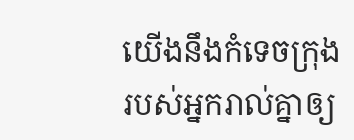យើងនឹងកំទេចក្រុងរបស់អ្នករាល់គ្នាឲ្យ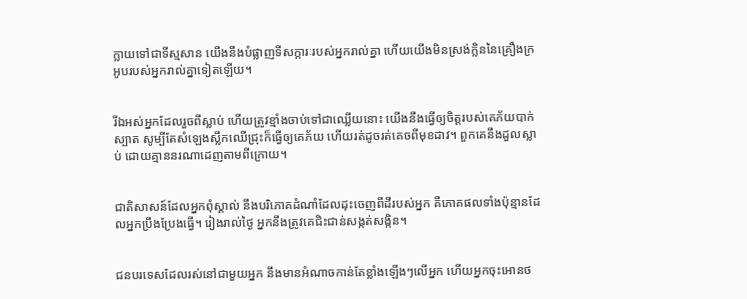ក្លាយទៅជាទីស្ម‌សាន យើងនឹងបំផ្លាញទីសក្ការៈរបស់អ្នករាល់គ្នា ហើយយើងមិនស្រង់ក្លិននៃគ្រឿងក្រអូបរបស់អ្នករាល់គ្នាទៀតឡើយ។


រីឯអស់អ្នកដែលរួចពីស្លាប់ ហើយត្រូវខ្មាំងចាប់ទៅជាឈ្លើយនោះ យើងនឹងធ្វើឲ្យចិត្តរបស់គេភ័យបាក់ស្បាត សូម្បីតែសំឡេងស្លឹកឈើជ្រុះក៏ធ្វើឲ្យគេភ័យ ហើយរត់ដូចរត់គេចពីមុខដាវ។ ពួកគេនឹងដួលស្លាប់ ដោយគ្មាននរណាដេញតាមពីក្រោយ។


ជាតិសាសន៍ដែលអ្នកពុំស្គាល់ នឹងបរិភោគដំណាំដែលដុះចេញពីដីរបស់អ្នក គឺភោគផលទាំងប៉ុន្មានដែលអ្នកប្រឹងប្រែងធ្វើ។ រៀងរាល់ថ្ងៃ អ្នកនឹងត្រូវគេជិះជាន់សង្កត់សង្កិន។


ជនបរទេសដែលរស់នៅជាមួយអ្នក នឹងមានអំណាចកាន់តែខ្លាំងឡើងៗលើអ្នក ហើយអ្នកចុះអោនថ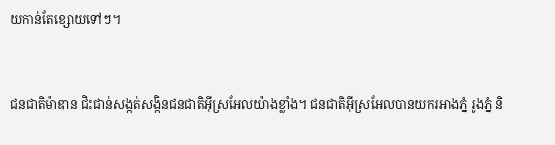យកាន់តែខ្សោយទៅៗ។


ជន‌ជាតិម៉ាឌាន ជិះ‌ជាន់សង្កត់‌សង្កិនជន‌ជាតិអ៊ីស្រ‌អែលយ៉ាងខ្លាំង។ ជន‌ជាតិអ៊ីស្រ‌អែលបានយករអាងភ្នំ រូងភ្នំ និ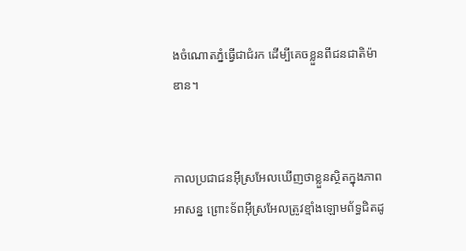ងចំណោតភ្នំធ្វើជាជំរក ដើម្បីគេចខ្លួនពីជន‌ជាតិម៉ាឌាន។


កាលប្រជា‌ជនអ៊ីស្រ‌អែលឃើញថាខ្លួនស្ថិតក្នុងភាពអាសន្ន ព្រោះទ័ពអ៊ីស្រ‌អែលត្រូវខ្មាំងឡោមព័ទ្ធជិតដូ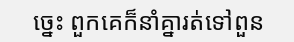ច្នេះ ពួកគេក៏នាំគ្នារត់ទៅពួន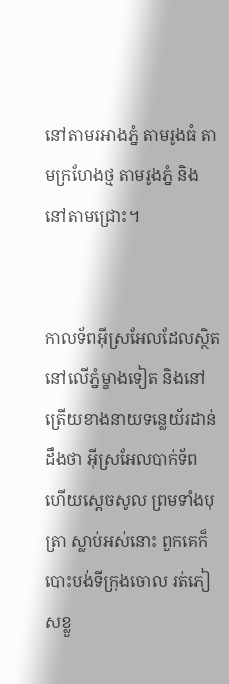នៅតាមរអាងភ្នំ តាមរូងធំ តាមក្រហែងថ្ម តាមរូងភ្នំ និងនៅតាមជ្រោះ។


កាលទ័ពអ៊ីស្រ‌អែលដែលស្ថិតនៅលើភ្នំម្ខាងទៀត និងនៅត្រើយខាងនាយទន្លេយ័រ‌ដាន់ដឹងថា អ៊ីស្រ‌អែលបាក់ទ័ព ហើយស្តេចសូល ព្រមទាំងបុត្រា ស្លាប់អស់នោះ ពួកគេក៏បោះបង់ទី‌ក្រុងចោល រត់ភៀសខ្លួ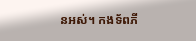នអស់។ កង‌ទ័ពភី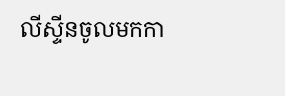លី‌ស្ទីនចូលមកកា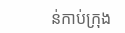ន់កាប់ក្រុង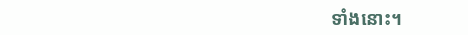ទាំងនោះ។